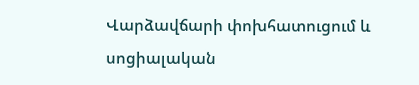Վարձավճարի փոխհատուցում և սոցիալական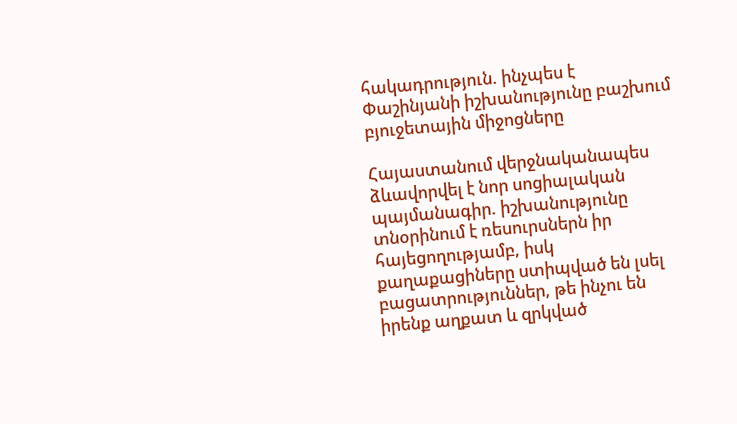հակադրություն. ինչպես է Փաշինյանի իշխանությունը բաշխում բյուջետային միջոցները

Հայաստանում վերջնականապես ձևավորվել է նոր սոցիալական պայմանագիր. իշխանությունը տնօրինում է ռեսուրսներն իր հայեցողությամբ, իսկ քաղաքացիները ստիպված են լսել բացատրություններ, թե ինչու են իրենք աղքատ և զրկված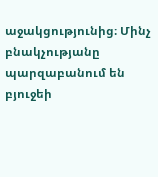աջակցությունից։ Մինչ բնակչությանը պարզաբանում են բյուջեի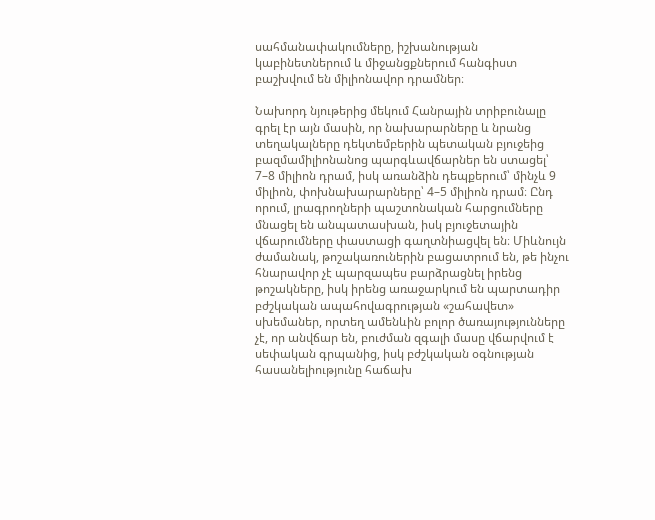սահմանափակումները, իշխանության կաբինետներում և միջանցքներում հանգիստ բաշխվում են միլիոնավոր դրամներ։

Նախորդ նյութերից մեկում Հանրային տրիբունալը գրել էր այն մասին, որ նախարարները և նրանց տեղակալները դեկտեմբերին պետական բյուջեից բազմամիլիոնանոց պարգևավճարներ են ստացել՝ 7–8 միլիոն դրամ, իսկ առանձին դեպքերում՝ մինչև 9 միլիոն, փոխնախարարները՝ 4–5 միլիոն դրամ։ Ընդ որում, լրագրողների պաշտոնական հարցումները մնացել են անպատասխան, իսկ բյուջետային վճարումները փաստացի գաղտնիացվել են։ Միևնույն ժամանակ, թոշակառուներին բացատրում են, թե ինչու հնարավոր չէ պարզապես բարձրացնել իրենց թոշակները, իսկ իրենց առաջարկում են պարտադիր բժշկական ապահովագրության «շահավետ» սխեմաներ, որտեղ ամենևին բոլոր ծառայությունները չէ, որ անվճար են, բուժման զգալի մասը վճարվում է սեփական գրպանից, իսկ բժշկական օգնության հասանելիությունը հաճախ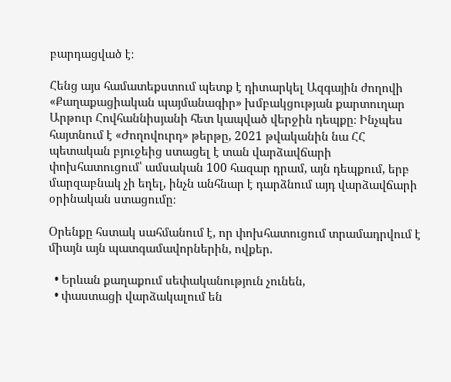բարդացված է։

Հենց այս համատեքստում պետք է դիտարկել Ազգային ժողովի «Քաղաքացիական պայմանագիր» խմբակցության քարտուղար Արթուր Հովհաննիսյանի հետ կապված վերջին դեպքը։ Ինչպես հայտնում է «Ժողովուրդ» թերթը, 2021 թվականին նա ՀՀ պետական բյուջեից ստացել է տան վարձավճարի փոխհատուցում՝ ամսական 100 հազար դրամ, այն դեպքում, երբ մարզաբնակ չի եղել, ինչն անհնար է դարձնում այդ վարձավճարի օրինական ստացումը։

Օրենքը հստակ սահմանում է, որ փոխհատուցում տրամադրվում է միայն այն պատգամավորներին, ովքեր.

  • Երևան քաղաքում սեփականություն չունեն,
  • փաստացի վարձակալում են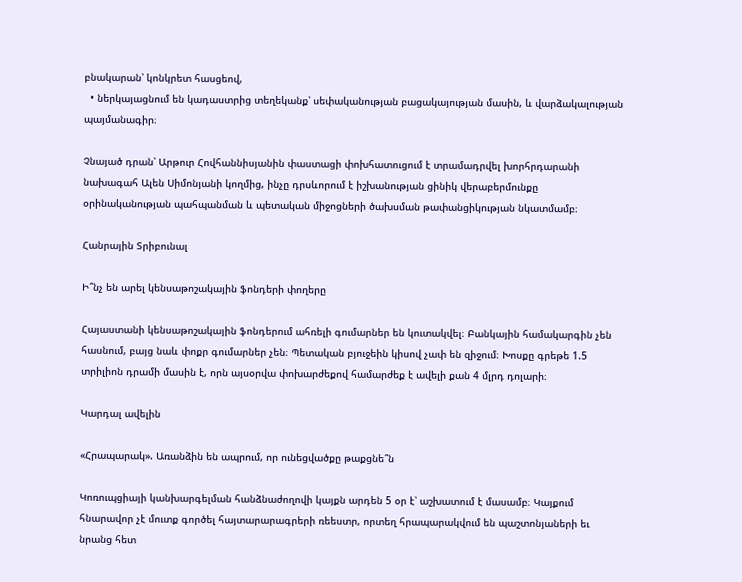բնակարան՝ կոնկրետ հասցեով,
  • ներկայացնում են կադաստրից տեղեկանք՝ սեփականության բացակայության մասին, և վարձակալության պայմանագիր։

Չնայած դրան՝ Արթուր Հովհաննիսյանին փաստացի փոխհատուցում է տրամադրվել խորհրդարանի նախագահ Ալեն Սիմոնյանի կողմից, ինչը դրսևորում է իշխանության ցինիկ վերաբերմունքը օրինականության պահպանման և պետական միջոցների ծախսման թափանցիկության նկատմամբ։

Հանրային Տրիբունալ

Ի՞նչ են արել կենսաթոշակային ֆոնդերի փողերը

Հայաստանի կենսաթոշակային ֆոնդերում ահռելի գումարներ են կուտակվել։ Բանկային համակարգին չեն հասնում, բայց նաև փոքր գումարներ չեն։ Պետական բյուջեին կիսով չափ են զիջում։ Խոսքը գրեթե 1.5 տրիլիոն դրամի մասին է, որն այսօրվա փոխարժեքով համարժեք է ավելի քան 4 մլրդ դոլարի։

Կարդալ ավելին

«Հրապարակ». Առանձին են ապրում, որ ունեցվածքը թաքցնե՞ն

Կոռուպցիայի կանխարգելման հանձնաժողովի կայքն արդեն 5 օր է՝ աշխատում է մասամբ։ Կայքում հնարավոր չէ մուտք գործել հայտարարագրերի ռեեստր, որտեղ հրապարակվում են պաշտոնյաների եւ նրանց հետ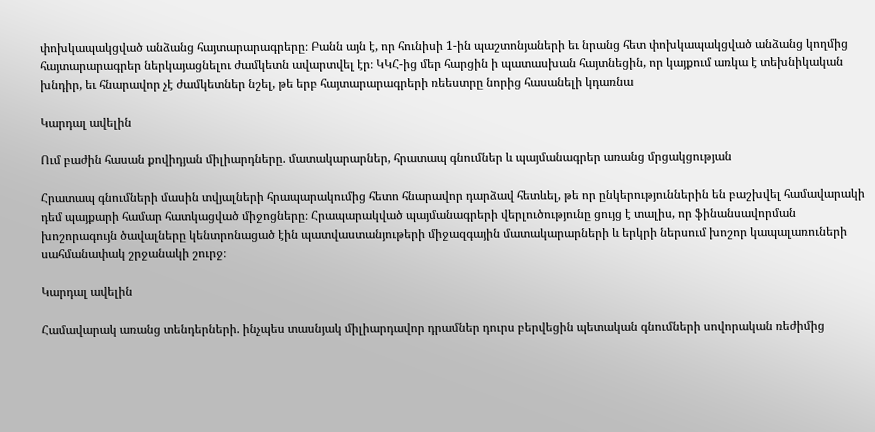փոխկապակցված անձանց հայտարարագրերը։ Բանն այն է, որ հունիսի 1-ին պաշտոնյաների եւ նրանց հետ փոխկապակցված անձանց կողմից հայտարարագրեր ներկայացնելու ժամկետն ավարտվել էր։ ԿԿՀ-ից մեր հարցին ի պատասխան հայտնեցին, որ կայքում առկա է տեխնիկական խնդիր, եւ հնարավոր չէ ժամկետներ նշել, թե երբ հայտարարագրերի ռեեստրը նորից հասանելի կդառնա

Կարդալ ավելին

Ում բաժին հասան քովիդյան միլիարդները. մատակարարներ, հրատապ գնումներ և պայմանագրեր առանց մրցակցության

Հրատապ գնումների մասին տվյալների հրապարակումից հետո հնարավոր դարձավ հետևել, թե որ ընկերություններին են բաշխվել համավարակի դեմ պայքարի համար հատկացված միջոցները։ Հրապարակված պայմանագրերի վերլուծությունը ցույց է տալիս, որ ֆինանսավորման խոշորագույն ծավալները կենտրոնացած էին պատվաստանյութերի միջազգային մատակարարների և երկրի ներսում խոշոր կապալառուների սահմանափակ շրջանակի շուրջ։

Կարդալ ավելին

Համավարակ առանց տենդերների. ինչպես տասնյակ միլիարդավոր դրամներ դուրս բերվեցին պետական գնումների սովորական ռեժիմից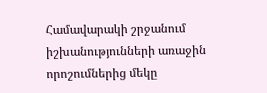Համավարակի շրջանում իշխանությունների առաջին որոշումներից մեկը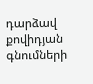դարձավ քովիդյան գնումների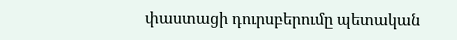փաստացի դուրսբերումը պետական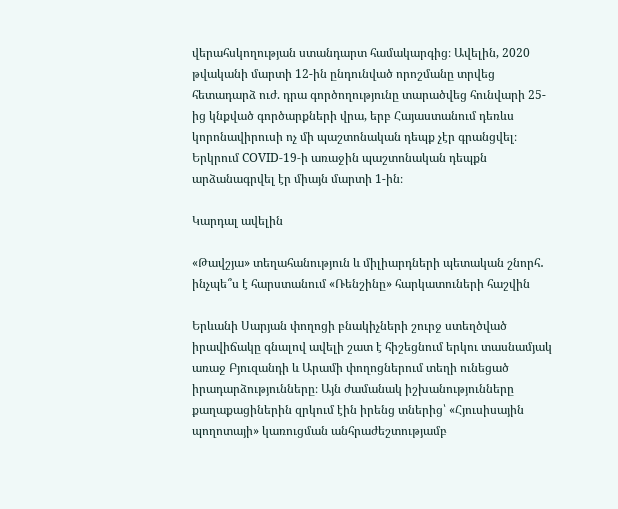վերահսկողության ստանդարտ համակարգից։ Ավելին, 2020 թվականի մարտի 12-ին ընդունված որոշմանը տրվեց հետադարձ ուժ. դրա գործողությունը տարածվեց հունվարի 25-ից կնքված գործարքների վրա, երբ Հայաստանում դեռևս կորոնավիրուսի ոչ մի պաշտոնական դեպք չէր գրանցվել։ Երկրում COVID-19-ի առաջին պաշտոնական դեպքն արձանագրվել էր միայն մարտի 1-ին։

Կարդալ ավելին

«Թավշյա» տեղահանություն և միլիարդների պետական շնորհ․ ինչպե՞ս է հարստանում «Ռենշինը» հարկատուների հաշվին

Երևանի Սարյան փողոցի բնակիչների շուրջ ստեղծված իրավիճակը գնալով ավելի շատ է հիշեցնում երկու տասնամյակ առաջ Բյուզանդի և Արամի փողոցներում տեղի ունեցած իրադարձությունները։ Այն ժամանակ իշխանությունները քաղաքացիներին զրկում էին իրենց տներից՝ «Հյուսիսային պողոտայի» կառուցման անհրաժեշտությամբ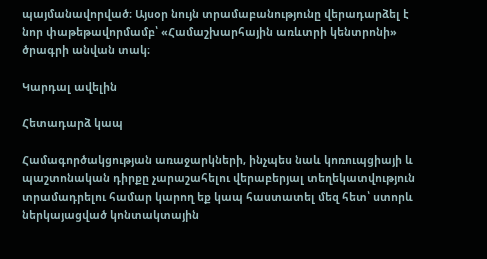պայմանավորված։ Այսօր նույն տրամաբանությունը վերադարձել է նոր փաթեթավորմամբ՝ «Համաշխարհային առևտրի կենտրոնի» ծրագրի անվան տակ։

Կարդալ ավելին

Հետադարձ կապ

Համագործակցության առաջարկների, ինչպես նաև կոռուպցիայի և պաշտոնական դիրքը չարաշահելու վերաբերյալ տեղեկատվություն տրամադրելու համար կարող եք կապ հաստատել մեզ հետ՝ ստորև ներկայացված կոնտակտային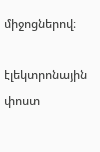միջոցներով։

էլեկտրոնային փոստ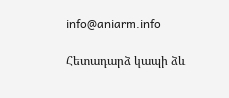info@aniarm.info

Հետադարձ կապի ձև